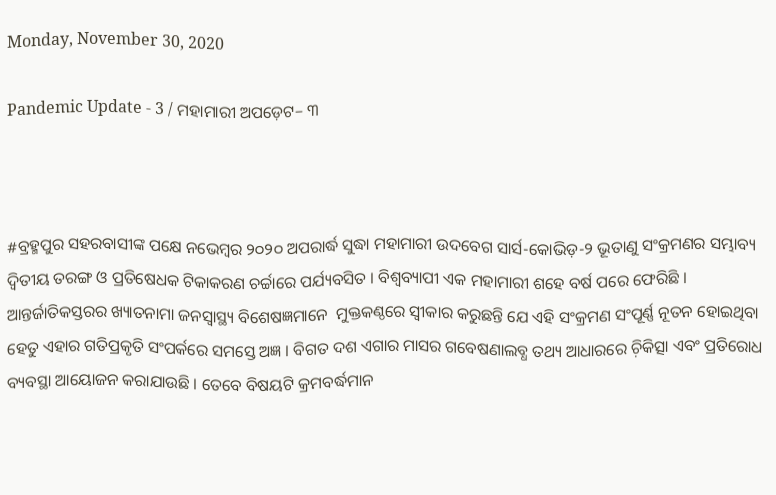Monday, November 30, 2020

Pandemic Update - 3 / ମହାମାରୀ ଅପଡ଼େଟ– ୩



#ବ୍ରହ୍ମପୁର ସହରବାସୀଙ୍କ ପକ୍ଷେ ନଭେମ୍ୱର ୨୦୨୦ ଅପରାର୍ଦ୍ଧ ସୁଦ୍ଧା ମହାମାରୀ ଉଦବେଗ ସାର୍ସ-କୋଭିଡ଼-୨ ଭୂତାଣୁ ସଂକ୍ରମଣର ସମ୍ଭାବ୍ୟ ଦ୍ୱିତୀୟ ତରଙ୍ଗ ଓ ପ୍ରତିଷେଧକ ଟିକାକରଣ ଚର୍ଚ୍ଚାରେ ପର୍ଯ୍ୟବସିତ । ବିଶ୍ୱବ୍ୟାପୀ ଏକ ମହାମାରୀ ଶହେ ବର୍ଷ ପରେ ଫେରିଛି । ଆନ୍ତର୍ଜାତିକସ୍ତରର ଖ୍ୟାତନାମା ଜନସ୍ୱାସ୍ଥ୍ୟ ବିଶେଷଜ୍ଞମାନେ  ମୁକ୍ତକଣ୍ଠରେ ସ୍ୱୀକାର କରୁଛନ୍ତି ଯେ ଏହି ସଂକ୍ରମଣ ସଂପୂର୍ଣ୍ଣ ନୂତନ ହୋଇଥିବା ହେତୁ ଏହାର ଗତିପ୍ରକୃତି ସଂପର୍କରେ ସମସ୍ତେ ଅଜ୍ଞ । ବିଗତ ଦଶ ଏଗାର ମାସର ଗବେଷଣାଲବ୍ଧ ତଥ୍ୟ ଆଧାରରେ ଚ଼ିକିତ୍ସା ଏବଂ ପ୍ରତିରୋଧ ବ୍ୟବସ୍ଥା ଆୟୋଜନ କରାଯାଉଛି । ତେବେ ବିଷୟଟି କ୍ରମବର୍ଦ୍ଧମାନ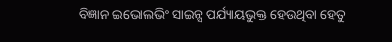ବିଜ୍ଞାନ ଇଭୋଲଭିଂ ସାଇନ୍ସ ପର୍ଯ୍ୟାୟଭୁକ୍ତ ହେଉଥିବା ହେତୁ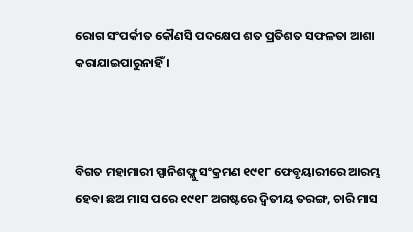ରୋଗ ସଂପର୍କୀତ କୌଣସି ପଦକ୍ଷେପ ଶତ ପ୍ରତିଶତ ସଫଳତା ଆଶା କରାଯାଇପାରୁନାହିଁ ।



ବିଗତ ମହାମାରୀ ସ୍ପାନିଶଫ୍ଲୁ ସଂକ୍ରମଣ ୧୯୧୮ ଫେବୃୟାରୀରେ ଆରମ୍ଭ ହେବା ଛଅ ମାସ ପରେ ୧୯୧୮ ଅଗଷ୍ଟରେ ଦ୍ୱିତୀୟ ତରଙ୍ଗ, ଚାରି ମାସ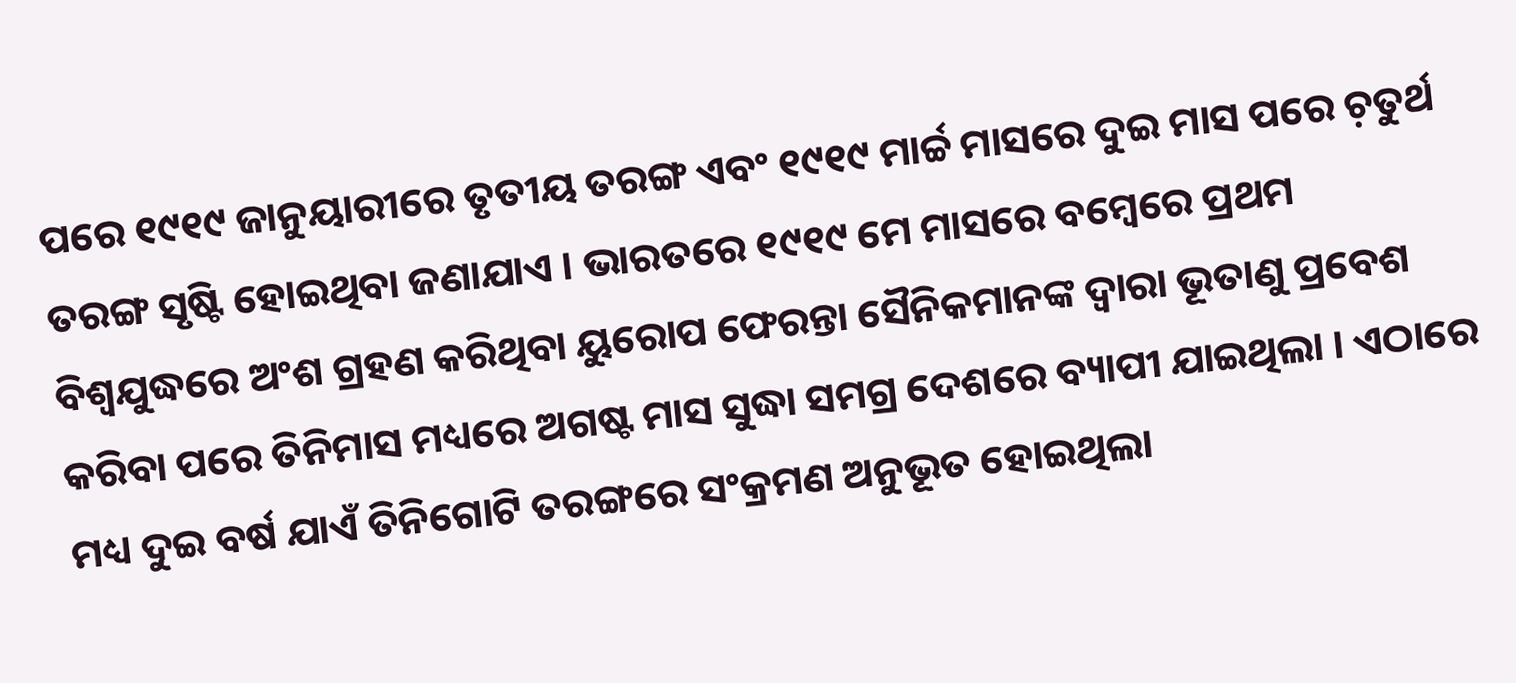ପରେ ୧୯୧୯ ଜାନୁୟାରୀରେ ତୃତୀୟ ତରଙ୍ଗ ଏବଂ ୧୯୧୯ ମାର୍ଚ୍ଚ ମାସରେ ଦୁଇ ମାସ ପରେ ଚ଼ତୁର୍ଥ ତରଙ୍ଗ ସୃଷ୍ଟି ହୋଇଥିବା ଜଣାଯାଏ । ଭାରତରେ ୧୯୧୯ ମେ ମାସରେ ବମ୍ୱେରେ ପ୍ରଥମ ବିଶ୍ୱଯୁଦ୍ଧରେ ଅଂଶ ଗ୍ରହଣ କରିଥିବା ୟୁରୋପ ଫେରନ୍ତା ସୈନିକମାନଙ୍କ ଦ୍ୱାରା ଭୂତାଣୁ ପ୍ରବେଶ କରିବା ପରେ ତିନିମାସ ମଧ୍ୟରେ ଅଗଷ୍ଟ ମାସ ସୁଦ୍ଧା ସମଗ୍ର ଦେଶରେ ବ୍ୟାପୀ ଯାଇଥିଲା । ଏଠାରେ ମଧ୍ୟ ଦୁଇ ବର୍ଷ ଯାଏଁ ତିନିଗୋଟି ତରଙ୍ଗରେ ସଂକ୍ରମଣ ଅନୁଭୂତ ହୋଇଥିଲା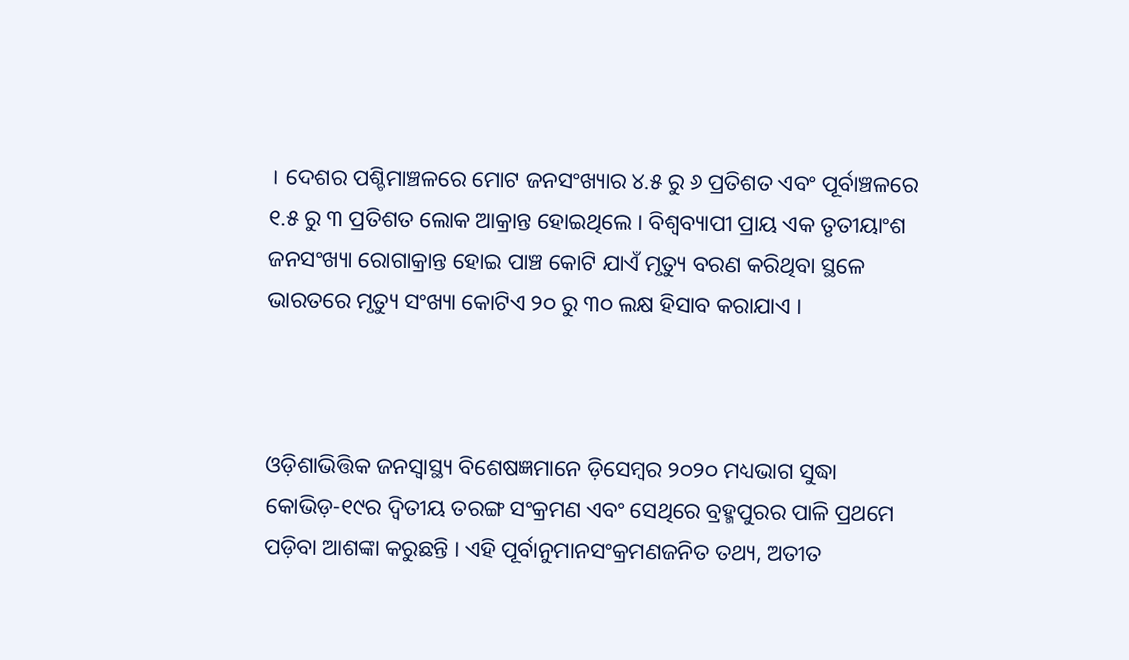। ଦେଶର ପଶ୍ଚିମାଞ୍ଚଳରେ ମୋଟ ଜନସଂଖ୍ୟାର ୪.୫ ରୁ ୬ ପ୍ରତିଶତ ଏବଂ ପୂର୍ବାଞ୍ଚଳରେ ୧.୫ ରୁ ୩ ପ୍ରତିଶତ ଲୋକ ଆକ୍ରାନ୍ତ ହୋଇଥିଲେ । ବିଶ୍ୱବ୍ୟାପୀ ପ୍ରାୟ ଏକ ତୃତୀୟାଂଶ ଜନସଂଖ୍ୟା ରୋଗାକ୍ରାନ୍ତ ହୋଇ ପାଞ୍ଚ କୋଟି ଯାଏଁ ମୃତ୍ୟୁ ବରଣ କରିଥିବା ସ୍ଥଳେ ଭାରତରେ ମୃତ୍ୟୁ ସଂଖ୍ୟା କୋଟିଏ ୨୦ ରୁ ୩୦ ଲକ୍ଷ ହିସାବ କରାଯାଏ ।



ଓଡ଼ିଶାଭିତ୍ତିକ ଜନସ୍ୱାସ୍ଥ୍ୟ ବିଶେଷଜ୍ଞମାନେ ଡ଼ିସେମ୍ୱର ୨୦୨୦ ମଧ୍ୟଭାଗ ସୁଦ୍ଧା କୋଭିଡ଼-୧୯ର ଦ୍ୱିତୀୟ ତରଙ୍ଗ ସଂକ୍ରମଣ ଏବଂ ସେଥିରେ ବ୍ରହ୍ମପୁରର ପାଳି ପ୍ରଥମେ ପଡ଼ିବା ଆଶଙ୍କା କରୁଛନ୍ତି । ଏହି ପୂର୍ବାନୁମାନସଂକ୍ରମଣଜନିତ ତଥ୍ୟ, ଅତୀତ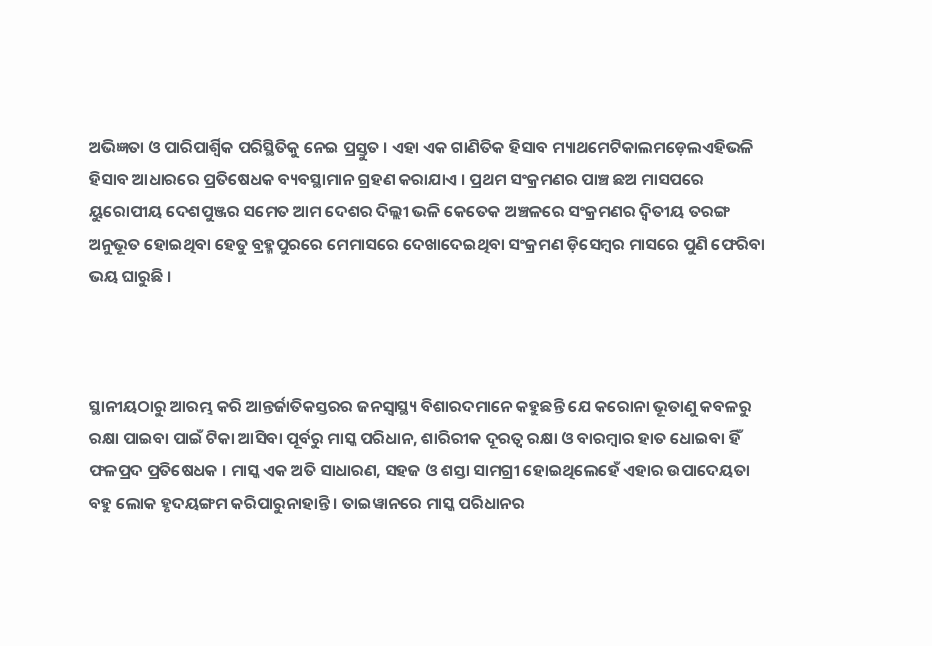ଅଭିଜ୍ଞତା ଓ ପାରିପାର୍ଶ୍ଵିକ ପରିସ୍ଥିତିକୁ ନେଇ ପ୍ରସ୍ତୁତ । ଏହା ଏକ ଗାଣିତିକ ହିସାବ ମ୍ୟାଥମେଟିକାଲମଡ଼େଲଏହିଭଳି ହିସାବ ଆଧାରରେ ପ୍ରତିଷେଧକ ବ୍ୟବସ୍ଥାମାନ ଗ୍ରହଣ କରାଯାଏ । ପ୍ରଥମ ସଂକ୍ରମଣର ପାଞ୍ଚ ଛଅ ମାସପରେ ୟୁରୋପୀୟ ଦେଶପୁଞ୍ଜର ସମେତ ଆମ ଦେଶର ଦିଲ୍ଲୀ ଭଳି କେତେକ ଅଞ୍ଚଳରେ ସଂକ୍ରମଣର ଦ୍ୱିତୀୟ ତରଙ୍ଗ ଅନୁଭୂତ ହୋଇଥିବା ହେତୁ ବ୍ରହ୍ମପୁରରେ ମେମାସରେ ଦେଖାଦେଇଥିବା ସଂକ୍ରମଣ ଡ଼ିସେମ୍ୱର ମାସରେ ପୁଣି ଫେରିବା ଭୟ ଘାରୁଛି ।



ସ୍ଥାନୀୟଠାରୁ ଆରମ୍ଭ କରି ଆନ୍ତର୍ଜାତିକସ୍ତରର ଜନସ୍ୱାସ୍ଥ୍ୟ ବିଶାରଦମାନେ କହୁଛନ୍ତି ଯେ କରୋନା ଭୂତାଣୁ କବଳରୁ ରକ୍ଷା ପାଇବା ପାଇଁ ଟିକା ଆସିବା ପୂର୍ବରୁ ମାସ୍କ ପରିଧାନ, ଶାରିରୀକ ଦୂରତ୍ୱ ରକ୍ଷା ଓ ବାରମ୍ୱାର ହାତ ଧୋଇବା ହିଁ ଫଳପ୍ରଦ ପ୍ରତିଷେଧକ । ମାସ୍କ ଏକ ଅତି ସାଧାରଣ, ସହଜ ଓ ଶସ୍ତା ସାମଗ୍ରୀ ହୋଇଥିଲେହେଁ ଏହାର ଉପାଦେୟତା ବହୁ ଲୋକ ହୃଦୟଙ୍ଗମ କରିପାରୁନାହାନ୍ତି । ତାଇୱାନରେ ମାସ୍କ ପରିଧାନର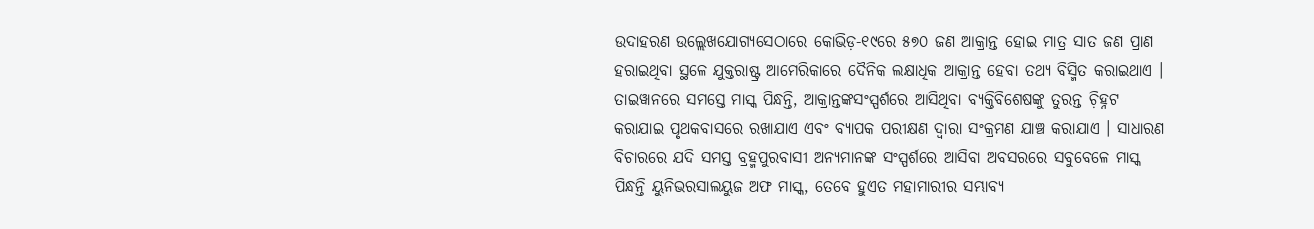ଉଦାହରଣ ଉଲ୍ଲେଖଯୋଗ୍ୟସେଠାରେ କୋଭିଡ଼-୧୯ରେ ୫୭୦ ଜଣ ଆକ୍ରାନ୍ତ ହୋଇ ମାତ୍ର ସାତ ଜଣ ପ୍ରାଣ ହରାଇଥିବା ସ୍ଥଳେ ଯୁକ୍ତରାଷ୍ଟ୍ର ଆମେରିକାରେ ଦୈନିକ ଲକ୍ଷାଧିକ ଆକ୍ରାନ୍ତ ହେବା ତଥ୍ୟ ବିସ୍ମିତ କରାଇଥାଏ । ତାଇୱାନରେ ସମସ୍ତେ ମାସ୍କ ପିନ୍ଧନ୍ତି, ଆକ୍ରାନ୍ତଙ୍କସଂସ୍ପର୍ଶରେ ଆସିଥିବା ବ୍ୟକ୍ତିବିଶେଷଙ୍କୁ ତୁରନ୍ତ ଚ଼ିହ୍ନଟ କରାଯାଇ ପୃଥକବାସରେ ରଖାଯାଏ ଏବଂ ବ୍ୟାପକ ପରୀକ୍ଷଣ ଦ୍ୱାରା ସଂକ୍ରମଣ ଯାଞ୍ଚ କରାଯାଏ । ସାଧାରଣ ବିଚାରରେ ଯଦି ସମସ୍ତ ବ୍ରହ୍ମପୁରବାସୀ ଅନ୍ୟମାନଙ୍କ ସଂସ୍ପର୍ଶରେ ଆସିବା ଅବସରରେ ସବୁବେଳେ ମାସ୍କ ପିନ୍ଧନ୍ତି ୟୁନିଭରସାଲୟୁଜ ଅଫ ମାସ୍କ, ତେବେ ହୁଏତ ମହାମାରୀର ସମ୍ଭାବ୍ୟ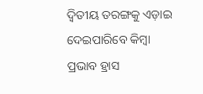ଦ୍ୱିତୀୟ ତରଙ୍ଗକୁ ଏଡ଼ାଇ ଦେଇପାରିବେ କିମ୍ୱା ପ୍ରଭାବ ହ୍ରାସ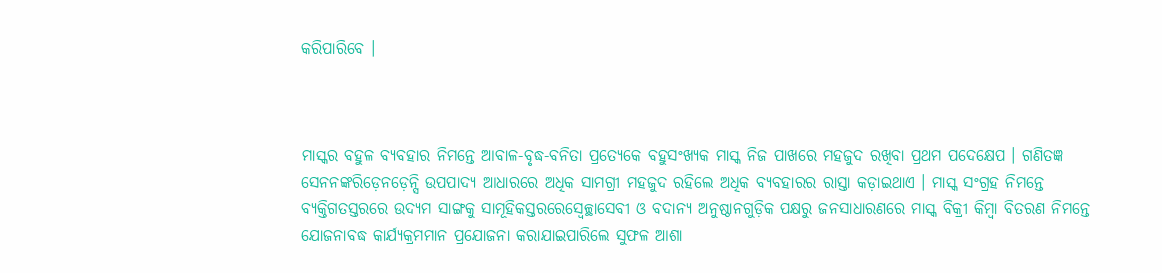କରିପାରିବେ ।



ମାସ୍କର ବହୁଳ ବ୍ୟବହାର ନିମନ୍ତେ ଆବାଳ-ବୃଦ୍ଧ-ବନିତା ପ୍ରତ୍ୟେକେ ବହୁସଂଖ୍ୟକ ମାସ୍କ ନିଜ ପାଖରେ ମହଜୁଦ ରଖିବା ପ୍ରଥମ ପଦେକ୍ଷେପ । ଗଣିତଜ୍ଞ ସେନନଙ୍କରିଡ଼େନଡ଼େନ୍ସି ଉପପାଦ୍ୟ ଆଧାରରେ ଅଧିକ ସାମଗ୍ରୀ ମହଜୁଦ ରହିଲେ ଅଧିକ ବ୍ୟବହାରର ରାସ୍ତା କଡ଼ାଇଥାଏ । ମାସ୍କ ସଂଗ୍ରହ ନିମନ୍ତେ ବ୍ୟକ୍ତିଗତସ୍ତରରେ ଉଦ୍ୟମ ସାଙ୍ଗକୁ ସାମୂହିକସ୍ତରରେସ୍ୱେଚ୍ଛାସେବୀ ଓ ବଦାନ୍ୟ ଅନୁଷ୍ଠାନଗୁଡ଼ିକ ପକ୍ଷରୁ ଜନସାଧାରଣରେ ମାସ୍କ ବିକ୍ରୀ କିମ୍ୱା ବିତରଣ ନିମନ୍ତେ ଯୋଜନାବଦ୍ଧ କାର୍ଯ୍ୟକ୍ରମମାନ ପ୍ରଯୋଜନା କରାଯାଇପାରିଲେ ସୁଫଳ ଆଶା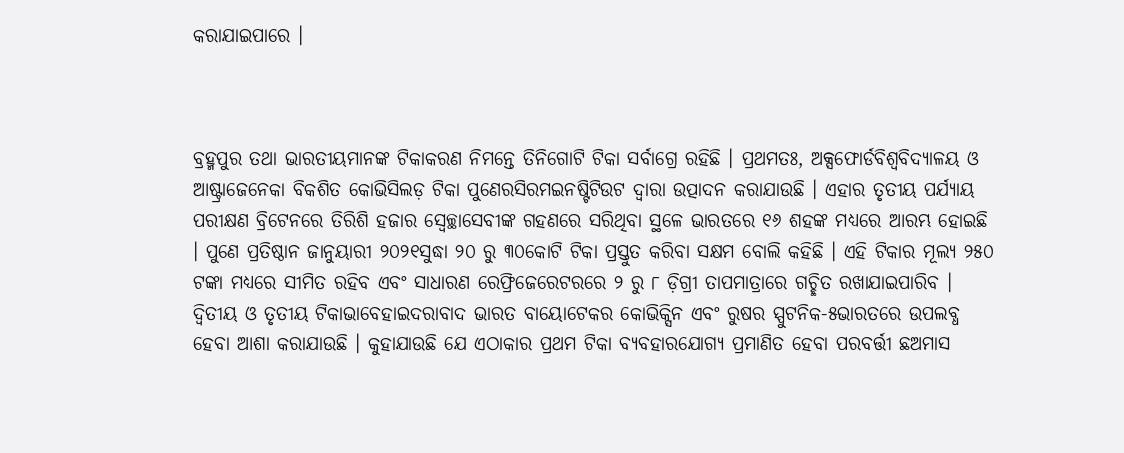କରାଯାଇପାରେ ।



ବ୍ରହ୍ମପୁର ତଥା ଭାରତୀୟମାନଙ୍କ ଟିକାକରଣ ନିମନ୍ତେ ତିନିଗୋଟି ଟିକା ସର୍ବାଗ୍ରେ ରହିଛି । ପ୍ରଥମତଃ, ଅକ୍ସଫୋର୍ଡବିଶ୍ୱବିଦ୍ୟାଳୟ ଓ ଆଷ୍ଟ୍ରାଜେନେକା ବିକଶିତ କୋଭିସିଲଡ଼ ଟିକା ପୁଣେରସିରମଇନଷ୍ଟିଟିଉଟ ଦ୍ୱାରା ଉତ୍ପାଦନ କରାଯାଉଛି । ଏହାର ତୃତୀୟ ପର୍ଯ୍ୟାୟ ପରୀକ୍ଷଣ ବ୍ରିଟେନରେ ତିରିଶି ହଜାର ସ୍ୱେଚ୍ଛାସେବୀଙ୍କ ଗହଣରେ ସରିଥିବା ସ୍ଥଳେ ଭାରତରେ ୧୬ ଶହଙ୍କ ମଧ୍ୟରେ ଆରମ୍ଭ ହୋଇଛି । ପୁଣେ ପ୍ରତିଷ୍ଠାନ ଜାନୁୟାରୀ ୨୦୨୧ସୁଦ୍ଧା ୨୦ ରୁ ୩୦କୋଟି ଟିକା ପ୍ରସ୍ତୁତ କରିବା ସକ୍ଷମ ବୋଲି କହିଛି । ଏହି ଟିକାର ମୂଲ୍ୟ ୨୫୦ ଟଙ୍କା ମଧ୍ୟରେ ସୀମିତ ରହିବ ଏବଂ ସାଧାରଣ ରେଫ୍ରିଜେରେଟରରେ ୨ ରୁ ୮ ଡ଼ିଗ୍ରୀ ତାପମାତ୍ରାରେ ଗଚ୍ଛିତ ରଖାଯାଇପାରିବ । ଦ୍ୱିତୀୟ ଓ ତୃତୀୟ ଟିକାଭାବେହାଇଦରାବାଦ ଭାରତ ବାୟୋଟେକର କୋଭିକ୍ସିନ ଏବଂ ରୁଷର ସ୍ପୁଟନିକ-୫ଭାରତରେ ଉପଲବ୍ଧ ହେବା ଆଶା କରାଯାଉଛି । କୁହାଯାଉଛି ଯେ ଏଠାକାର ପ୍ରଥମ ଟିକା ବ୍ୟବହାରଯୋଗ୍ୟ ପ୍ରମାଣିତ ହେବା ପରବର୍ତ୍ତୀ ଛଅମାସ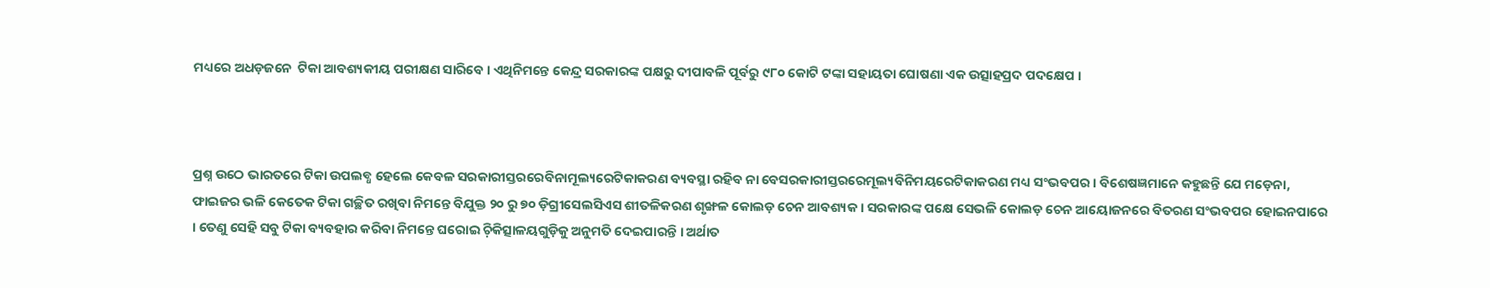ମଧ୍ୟରେ ଅଧଡ଼ଜନେ  ଟିକା ଆବଶ୍ୟକୀୟ ପରୀକ୍ଷଣ ସାରିବେ । ଏଥିନିମନ୍ତେ କେନ୍ଦ୍ର ସରକାରଙ୍କ ପକ୍ଷରୁ ଦୀପାବଳି ପୂର୍ବରୁ ୯୮୦ କୋଟି ଟଙ୍କା ସହାୟତା ଘୋଷଣା ଏକ ଉତ୍ସାହପ୍ରଦ ପଦକ୍ଷେପ ।



ପ୍ରଶ୍ନ ଉଠେ ଭାରତରେ ଟିକା ଉପଲବ୍ଧ ହେଲେ କେବଳ ସରକାରୀସ୍ତରରେବିନାମୂଲ୍ୟରେଟିକାକରଣ ବ୍ୟବସ୍ଥା ରହିବ ନା ବେସରକାରୀସ୍ତରରେମୂଲ୍ୟବିନିମୟରେଟିକାକରଣ ମଧ୍ୟ ସଂଭବପର । ବିଶେଷଜ୍ଞମାନେ କହୁଛନ୍ତି ଯେ ମଡ଼େନା, ଫାଇଜର ଭଳି କେତେକ ଟିକା ଗଚ୍ଛିତ ରଖିବା ନିମନ୍ତେ ବିଯୁକ୍ତ ୨୦ ରୁ ୭୦ ଡ଼ିଗ୍ରୀସେଲସିଏସ ଶୀତଳିକରଣ ଶୃଙ୍ଖଳ କୋଲଡ଼ ଚେନ ଆବଶ୍ୟକ । ସରକାରଙ୍କ ପକ୍ଷେ ସେଭଳି କୋଲଡ଼ ଚେନ ଆୟୋଜନରେ ବିତରଣ ସଂଭବପର ହୋଇନପାରେ । ତେଣୁ ସେହି ସବୁ ଟିକା ବ୍ୟବହାର କରିବା ନିମନ୍ତେ ଘରୋଇ ଚ଼ିକିତ୍ସାଳୟଗୁଡ଼ିକୁ ଅନୁମତି ଦେଇପାରନ୍ତି । ଅର୍ଥାତ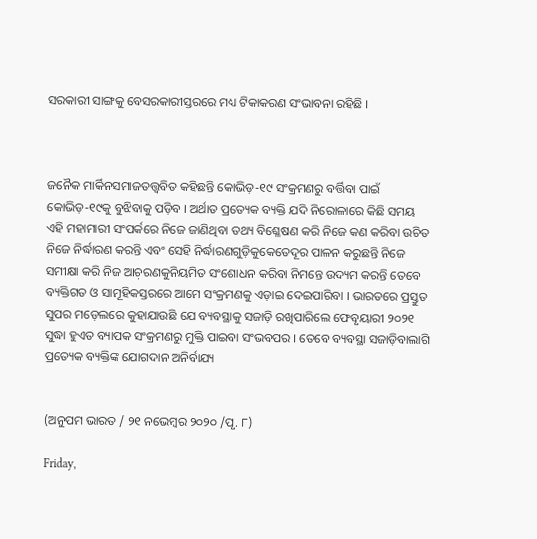ସରକାରୀ ସାଙ୍ଗକୁ ବେସରକାରୀସ୍ତରରେ ମଧ୍ୟ ଟିକାକରଣ ସଂଭାବନା ରହିଛି ।



ଜନୈକ ମାର୍କିନସମାଜତତ୍ତ୍ୱବିତ କହିଛନ୍ତି କୋଭିଡ଼-୧୯ ସଂକ୍ରମଣରୁ ବର୍ତ୍ତିବା ପାଇଁ କୋଭିଡ଼-୧୯କୁ ବୁଝିବାକୁ ପଡ଼ିବ । ଅର୍ଥାତ ପ୍ରତ୍ୟେକ ବ୍ୟକ୍ତି ଯଦି ନିରୋଳାରେ କିଛି ସମୟ ଏହି ମହାମାରୀ ସଂପର୍କରେ ନିଜେ ଜାଣିଥିବା ତଥ୍ୟ ବିଶ୍ଳେଷଣ କରି ନିଜେ କଣ କରିବା ଉଚିତ ନିଜେ ନିର୍ଦ୍ଧାରଣ କରନ୍ତି ଏବଂ ସେହି ନିର୍ଦ୍ଧାରଣଗୁଡ଼ିକୁକେତେଦୂର ପାଳନ କରୁଛନ୍ତି ନିଜେ ସମୀକ୍ଷା କରି ନିଜ ଆଚ଼ରଣକୁନିୟମିତ ସଂଶୋଧନ କରିବା ନିମନ୍ତେ ଉଦ୍ୟମ କରନ୍ତି ତେବେ ବ୍ୟକ୍ତିଗତ ଓ ସାମୂହିକସ୍ତରରେ ଆମେ ସଂକ୍ରମଣକୁ ଏଡ଼ାଇ ଦେଇପାରିବା । ଭାରତରେ ପ୍ରସ୍ତୁତ ସୁପର ମଡ଼େଲରେ କୁହାଯାଉଛି ଯେ ବ୍ୟବସ୍ଥାକୁ ସଜାଡ଼ି ରଖିପାରିଲେ ଫେବୃୟାରୀ ୨୦୨୧ ସୁଦ୍ଧା ହୁଏତ ବ୍ୟାପକ ସଂକ୍ରମଣରୁ ମୁକ୍ତି ପାଇବା ସଂଭବପର । ତେବେ ବ୍ୟବସ୍ଥା ସଜାଡ଼ିବାଲାଗି ପ୍ରତ୍ୟେକ ବ୍ୟକ୍ତିଙ୍କ ଯୋଗଦାନ ଅନିର୍ବାଯ୍ୟ


(ଅନୁପମ ଭାରତ / ୨୧ ନଭେମ୍ୱର ୨୦୨୦ /ପୃ. ୮)

Friday,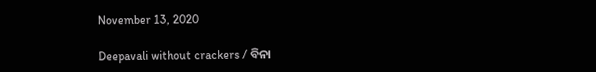November 13, 2020

Deepavali without crackers / ବିନା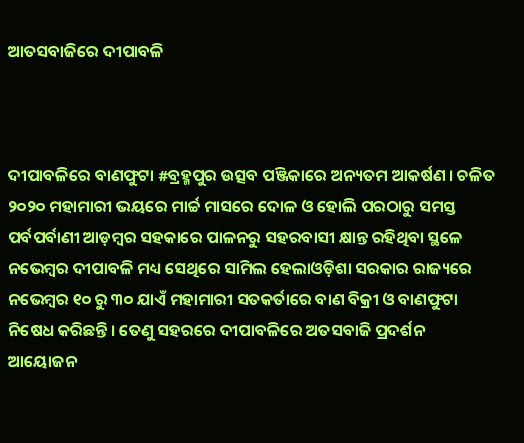ଆତସବାଜିରେ ଦୀପାବଳି



ଦୀପାବଳିରେ ବାଣଫୁଟା #ବ୍ରହ୍ମପୁର ଉତ୍ସବ ପଞ୍ଜିକାରେ ଅନ୍ୟତମ ଆକର୍ଷଣ । ଚଳିତ ୨୦୨୦ ମହାମାରୀ ଭୟରେ ମାର୍ଚ୍ଚ ମାସରେ ଦୋଳ ଓ ହୋଲି ପରଠାରୁ ସମସ୍ତ ପର୍ବପର୍ବାଣୀ ଆଡ଼ମ୍ୱର ସହକାରେ ପାଳନରୁ ସହରବାସୀ କ୍ଷାନ୍ତ ରହିଥିବା ସ୍ଥଳେ ନଭେମ୍ୱର ଦୀପାବଳି ମଧ୍ୟ ସେଥିରେ ସାମିଲ ହେଲାଓଡ଼ିଶା ସରକାର ରାଜ୍ୟରେ ନଭେମ୍ୱର ୧୦ ରୁ ୩୦ ଯାଏଁ ମହାମାରୀ ସତକର୍ତାରେ ବାଣ ବିକ୍ରୀ ଓ ବାଣଫୁଟା ନିଷେଧ କରିଛନ୍ତି । ତେଣୁ ସହରରେ ଦୀପାବଳିରେ ଅତସବାଜି ପ୍ରଦର୍ଶନ ଆୟୋଜନ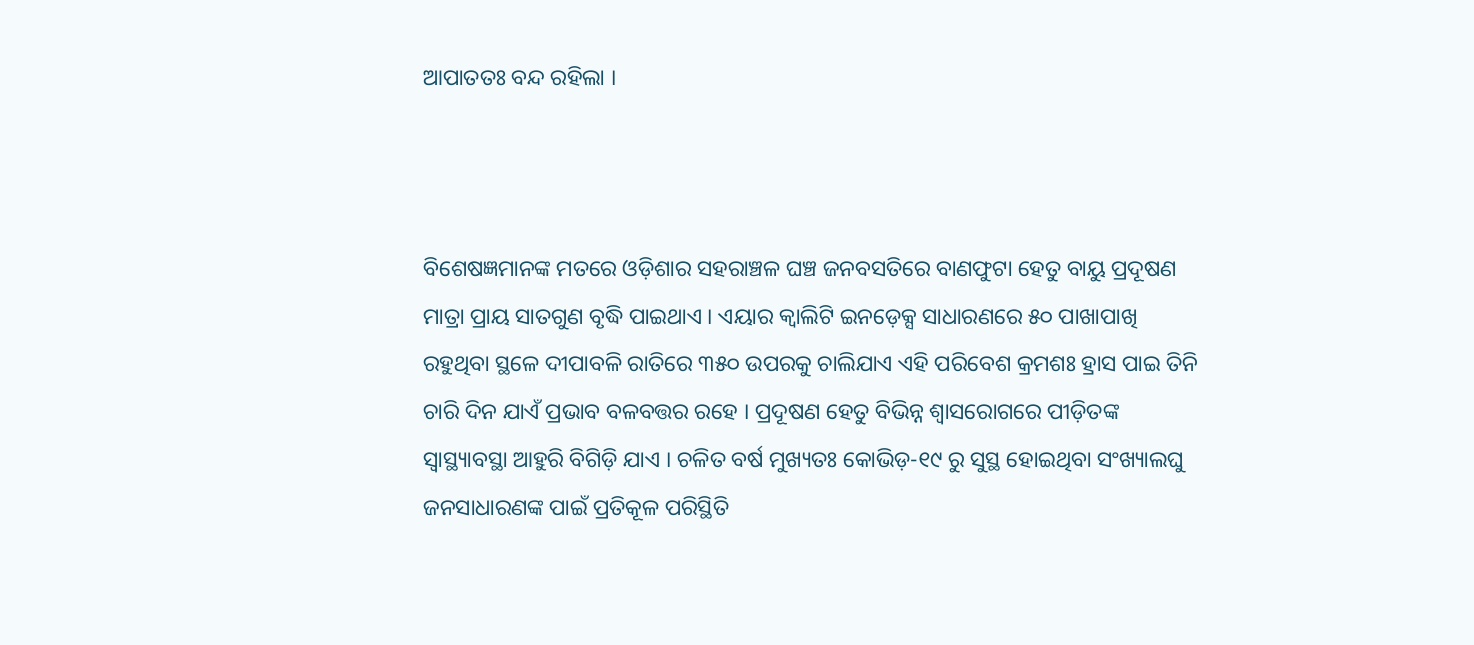ଆପାତତଃ ବନ୍ଦ ରହିଲା ।



ବିଶେଷଜ୍ଞମାନଙ୍କ ମତରେ ଓଡ଼ିଶାର ସହରାଞ୍ଚଳ ଘଞ୍ଚ ଜନବସତିରେ ବାଣଫୁଟା ହେତୁ ବାୟୁ ପ୍ରଦୂଷଣ ମାତ୍ରା ପ୍ରାୟ ସାତଗୁଣ ବୃଦ୍ଧି ପାଇଥାଏ । ଏୟାର କ୍ୱାଲିଟି ଇନଡ଼େକ୍ସ ସାଧାରଣରେ ୫୦ ପାଖାପାଖି ରହୁଥିବା ସ୍ଥଳେ ଦୀପାବଳି ରାତିରେ ୩୫୦ ଉପରକୁ ଚାଲିଯାଏ ଏହି ପରିବେଶ କ୍ରମଶଃ ହ୍ରାସ ପାଇ ତିନି ଚାରି ଦିନ ଯାଏଁ ପ୍ରଭାବ ବଳବତ୍ତର ରହେ । ପ୍ରଦୂଷଣ ହେତୁ ବିଭିନ୍ନ ଶ୍ୱାସରୋଗରେ ପୀଡ଼ିତଙ୍କ ସ୍ୱାସ୍ଥ୍ୟାବସ୍ଥା ଆହୁରି ବିଗିଡ଼ି ଯାଏ । ଚଳିତ ବର୍ଷ ମୁଖ୍ୟତଃ କୋଭିଡ଼-୧୯ ରୁ ସୁସ୍ଥ ହୋଇଥିବା ସଂଖ୍ୟାଲଘୁ ଜନସାଧାରଣଙ୍କ ପାଇଁ ପ୍ରତିକୂଳ ପରିସ୍ଥିତି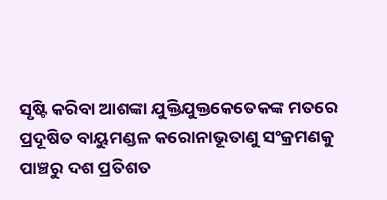ସୃଷ୍ଟି କରିବା ଆଶଙ୍କା ଯୁକ୍ତିଯୁକ୍ତକେତେକଙ୍କ ମତରେ ପ୍ରଦୂଷିତ ବାୟୁମଣ୍ଡଳ କରୋନାଭୂତାଣୁ ସଂକ୍ରମଣକୁ ପାଞ୍ଚରୁ ଦଶ ପ୍ରତିଶତ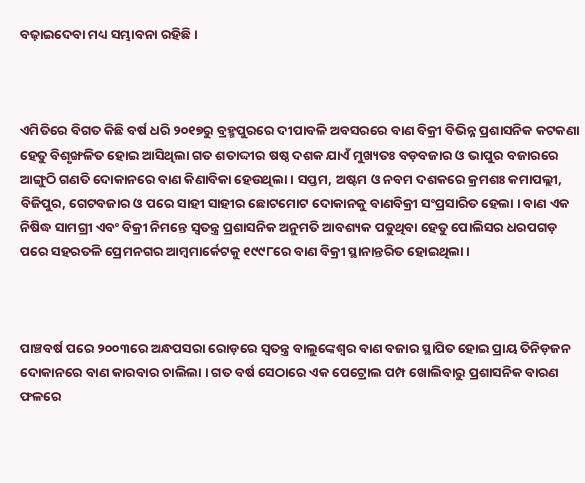ବଢ଼ାଇଦେବା ମଧ୍ୟ ସମ୍ଭାବନା ରହିଛି ।



ଏମିତିରେ ବିଗତ କିଛି ବର୍ଷ ଧରି ୨୦୧୭ରୁ ବ୍ରହ୍ମପୁରରେ ଦୀପାବଳି ଅବସରରେ ବାଣ ବିକ୍ରୀ ବିଭିନ୍ନ ପ୍ରଶାସନିକ କଟକଣା ହେତୁ ବିଶୃଙ୍ଖଳିତ ହୋଇ ଆସିଥିଲା ଗତ ଶତାଦ୍ଦୀର ଷଷ୍ଠ ଦଶକ ଯାଏଁ ମୁଖ୍ୟତଃ ବଡ଼ବଜାର ଓ ଭାପୁର ବଜାରରେ ଆଙ୍ଗୁଠି ଗଣତି ଦୋକାନରେ ବାଣ କିଣାବିକା ହେଉଥିଲା । ସପ୍ତମ, ଅଷ୍ଟମ ଓ ନବମ ଦଶକରେ କ୍ରମଶଃ କମାପଲ୍ଲୀ, ବିଜିପୁର, ଗେଟବଜାର ଓ ପରେ ସାହୀ ସାହୀର ଛୋଟମୋଟ ଦୋକାନକୁ ବାଣବିକ୍ରୀ ସଂପ୍ରସାରିତ ହେଲା । ବାଣ ଏକ ନିଷିଦ୍ଧ ସାମଗ୍ରୀ ଏବଂ ବିକ୍ରୀ ନିମନ୍ତେ ସ୍ୱତନ୍ତ୍ର ପ୍ରଶାସନିକ ଅନୁମତି ଆବଶ୍ୟକ ପଡୁଥିବା ହେତୁ ପୋଲିସର ଧରପଗଡ଼ ପରେ ସହରତଳି ପ୍ରେମନଗର ଆମ୍ୱମାର୍କେଟକୁ ୧୯୯୮ରେ ବାଣ ବିକ୍ରୀ ସ୍ଥାନାନ୍ତରିତ ହୋଇଥିଲା ।



ପାଞ୍ଚବର୍ଷ ପରେ ୨୦୦୩ରେ ଅନ୍ଧପସରା ରୋଡ଼ରେ ସ୍ୱତନ୍ତ୍ର ବାଲୁଙ୍କେଶ୍ୱର ବାଣ ବଜାର ସ୍ଥାପିତ ହୋଇ ପ୍ରାୟ ତିନିଡ଼ଜନ ଦୋକାନରେ ବାଣ କାରବାର ଚାଲିଲା । ଗତ ବର୍ଷ ସେଠାରେ ଏକ ପେଟ୍ରୋଲ ପମ୍ପ ଖୋଲିବାରୁ ପ୍ରଶାସନିକ ବାରଣ ଫଳରେ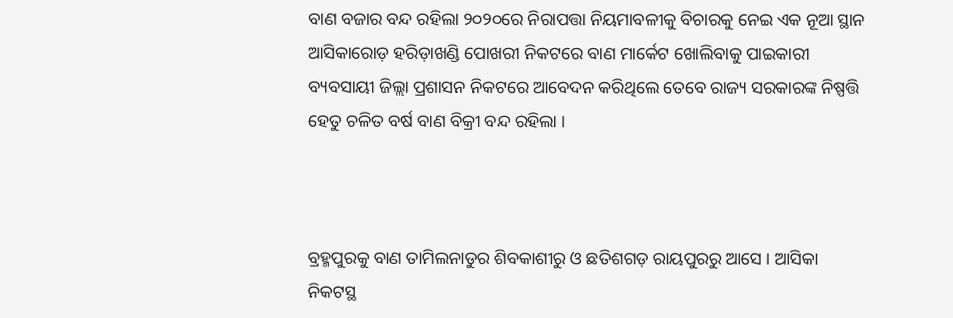ବାଣ ବଜାର ବନ୍ଦ ରହିଲା ୨୦୨୦ରେ ନିରାପତ୍ତା ନିୟମାବଳୀକୁ ବିଚାରକୁ ନେଇ ଏକ ନୂଆ ସ୍ଥାନ ଆସିକାରୋଡ଼ ହରିଡ଼ାଖଣ୍ଡି ପୋଖରୀ ନିକଟରେ ବାଣ ମାର୍କେଟ ଖୋଲିବାକୁ ପାଇକାରୀ ବ୍ୟବସାୟୀ ଜିଲ୍ଲା ପ୍ରଶାସନ ନିକଟରେ ଆବେଦନ କରିଥିଲେ ତେବେ ରାଜ୍ୟ ସରକାରଙ୍କ ନିଷ୍ପତ୍ତି ହେତୁ ଚଳିତ ବର୍ଷ ବାଣ ବିକ୍ରୀ ବନ୍ଦ ରହିଲା ।



ବ୍ରହ୍ମପୁରକୁ ବାଣ ତାମିଲନାଡୁର ଶିବକାଶୀରୁ ଓ ଛତିଶଗଡ଼ ରାୟପୁରରୁ ଆସେ । ଆସିକା ନିକଟସ୍ଥ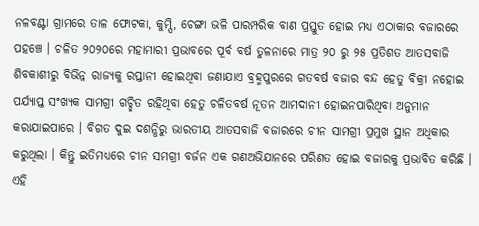ନଳବଣ୍ଟା ଗ୍ରାମରେ ତାଳ ଫୋଟକା, କୁମ୍ପି, ଚେଙ୍ଗା ଭଳି ପାରମ୍ପରିକ ବାଣ ପ୍ରସ୍ତୁତ ହୋଇ ମଧ୍ୟ ଏଠାକାର ବଜାରରେ ପହଞ୍ଚେ । ଚଳିତ ୨୦୨୦ରେ ମହାମାରୀ ପ୍ରଭାବରେ ପୂର୍ବ ବର୍ଷ ତୁଳନାରେ ମାତ୍ର ୨୦ ରୁ ୨୫ ପ୍ରତିଶତ ଆତସବାଜି ଶିବକାଶୀରୁ ବିଭିନ୍ନ ରାଜ୍ୟକୁ ରପ୍ତାନୀ ହୋଇଥିବା ଜଣାଯାଏ ବ୍ରହ୍ମପୁରରେ ଗତବର୍ଷ ବଜାର ବନ୍ଦ ହେତୁ ବିକ୍ରୀ ନହୋଇ ପର୍ଯ୍ୟାପ୍ତ ସଂଖ୍ୟକ ସାମଗ୍ରୀ ଗଚ୍ଛିତ ରହିଥିବା ହେତୁ ଚଳିତବର୍ଷ ନୂତନ ଆମଦାନୀ ହୋଇନପାରିଥିବା ଅନୁମାନ କରାଯାଇପାରେ । ବିଗତ ଦୁଇ ଦଶନ୍ଧିରୁ ଭାରତୀୟ ଆତସବାଜି ବଜାରରେ ଚୀନ ସାମଗ୍ରୀ ପ୍ରମୁଖ ସ୍ଥାନ ଅଧିକାର କରୁଥିଲା । କିନ୍ତୁ ଇତିମଧ୍ୟରେ ଚୀନ ସମଗ୍ରୀ ବର୍ଜନ ଏକ ଗଣଅଭିଯାନରେ ପରିଣତ ହୋଇ ବଜାରକୁ ପ୍ରଭାବିତ କରିଛି । ଏହି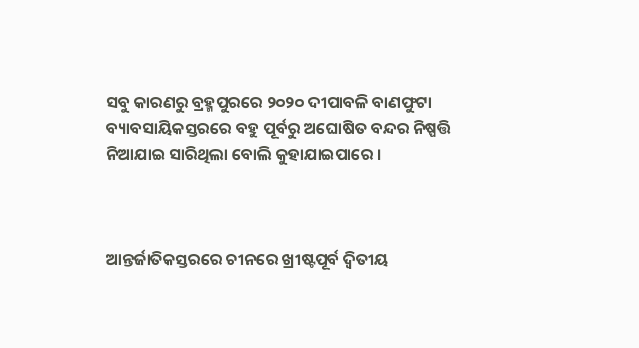ସବୁ କାରଣରୁ ବ୍ରହ୍ମପୁରରେ ୨୦୨୦ ଦୀପାବଳି ବାଣଫୁଟା ବ୍ୟାବସାୟିକସ୍ତରରେ ବହୁ ପୂର୍ବରୁ ଅଘୋଷିତ ବନ୍ଦର ନିଷ୍ପତ୍ତି ନିଆଯାଇ ସାରିଥିଲା ବୋଲି କୁହାଯାଇପାରେ ।



ଆନ୍ତର୍ଜାତିକସ୍ତରରେ ଚୀନରେ ଖ୍ରୀଷ୍ଟପୂର୍ବ ଦ୍ୱିତୀୟ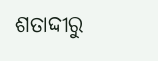ଶତାଦ୍ଦୀରୁ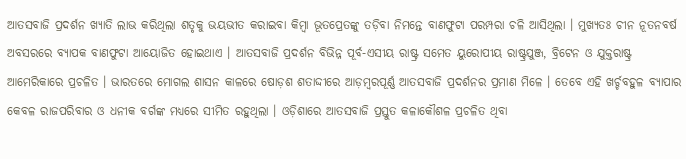ଆତସବାଜି ପ୍ରଦର୍ଶନ ଖ୍ୟାତି ଲାଭ କରିଥିଲା ଶତୃକୁ ଭୟଭୀତ କରାଇବା କିମ୍ୱା ଭୂତପ୍ରେତଙ୍କୁ ତଡ଼ିବା ନିମନ୍ତେ ବାଣଫୁଟା ପରମ୍ପରା ଚଳି ଆସିଥିଲା । ମୁଖ୍ୟତଃ ଚୀନ ନୂତନବର୍ଷ ଅବସରରେ ବ୍ୟାପକ ବାଣଫୁଟା ଆୟୋଜିତ ହୋଇଥାଏ । ଆତସବାଜି ପ୍ରଦର୍ଶନ ବିଭିନ୍ନ ପୂର୍ବ-ଏସୀୟ ରାଷ୍ଟ୍ର ସମେତ ୟୁରୋପୀୟ ରାଷ୍ଟ୍ରପୁଞ୍ଜ, ବ୍ରିଟେନ ଓ ଯୁକ୍ତରାଷ୍ଟ୍ର ଆମେରିକାରେ ପ୍ରଚଳିତ । ଭାରତରେ ମୋଗଲ ଶାସନ କାଳରେ ଷୋଡ଼ଶ ଶତାଦ୍ଦୀରେ ଆଡ଼ମ୍ୱରପୂର୍ଣ୍ଣ ଆତସବାଜି ପ୍ରଦର୍ଶନର ପ୍ରମାଣ ମିଳେ । ତେବେ ଏହି ଖର୍ଚ୍ଚବହୁଳ ବ୍ୟାପାର କେବଳ ରାଜପରିବାର ଓ ଧନୀକ ବର୍ଗଙ୍କ ମଧ୍ୟରେ ସୀମିତ ରହୁଥିଲା । ଓଡ଼ିଶାରେ ଆତସବାଜି ପ୍ରସ୍ତୁତ କଳାକୌଶଳ ପ୍ରଚଳିତ ଥିବା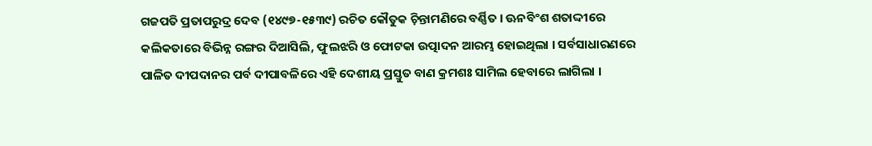ଗଜପତି ପ୍ରତାପରୁଦ୍ର ଦେବ (୧୪୯୭-୧୫୩୯) ରଚିତ କୌତୁକ ଚ଼ିନ୍ତାମଣିରେ ବର୍ଣ୍ଣିତ । ଊନବିଂଶ ଶତାଦ୍ଦୀରେ କଲିକତାରେ ବିଭିନ୍ନ ରଙ୍ଗର ଦିଆସିଲି, ଫୁଲଝରି ଓ ଫୋଟକା ଉତ୍ପାଦନ ଆରମ୍ଭ ହୋଇଥିଲା । ସର୍ବସାଧାରଣରେ ପାଳିତ ଦୀପଦାନର ପର୍ବ ଦୀପାବଳିରେ ଏହି ଦେଶୀୟ ପ୍ରସ୍ତୁତ ବାଣ କ୍ରମଶଃ ସାମିଲ ହେବାରେ ଲାଗିଲା ।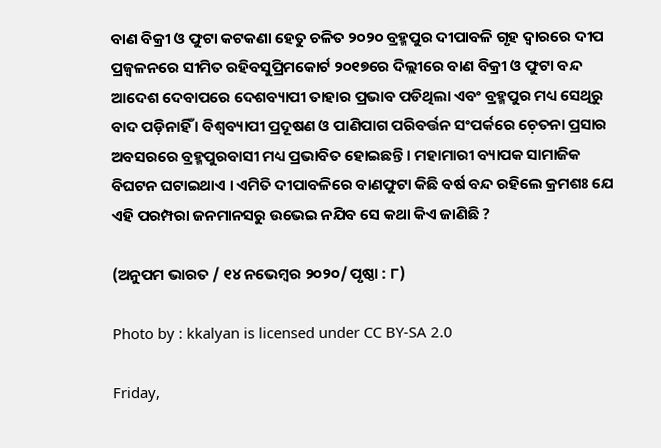ବାଣ ବିକ୍ରୀ ଓ ଫୁଟା କଟକଣା ହେତୁ ଚଳିତ ୨୦୨୦ ବ୍ରହ୍ମପୁର ଦୀପାବଳି ଗୃହ ଦ୍ୱାରରେ ଦୀପ ପ୍ରଜ୍ୱଳନରେ ସୀମିତ ରହିବସୁପ୍ରିମକୋର୍ଟ ୨୦୧୭ରେ ଦିଲ୍ଲୀରେ ବାଣ ବିକ୍ରୀ ଓ ଫୁଟା ବନ୍ଦ ଆଦେଶ ଦେବାପରେ ଦେଶବ୍ୟାପୀ ତାହାର ପ୍ରଭାବ ପଡିଥିଲା ଏବଂ ବ୍ରହ୍ମପୁର ମଧ୍ୟ ସେଥିରୁ ବାଦ ପଡ଼ିନାହିଁ । ବିଶ୍ୱବ୍ୟାପୀ ପ୍ରଦୂଷଣ ଓ ପାଣିପାଗ ପରିବର୍ତ୍ତନ ସଂପର୍କରେ ଚ଼େତନା ପ୍ରସାର ଅବସରରେ ବ୍ରହ୍ମପୁରବାସୀ ମଧ୍ୟ ପ୍ରଭାବିତ ହୋଇଛନ୍ତି । ମହାମାରୀ ବ୍ୟାପକ ସାମାଜିକ ବିଘଟନ ଘଟାଇଥାଏ । ଏମିତି ଦୀପାବଳିରେ ବାଣଫୁଟା କିଛି ବର୍ଷ ବନ୍ଦ ରହିଲେ କ୍ରମଶଃ ଯେ ଏହି ପରମ୍ପରା ଜନମାନସରୁ ଉଭେଇ ନଯିବ ସେ କଥା କିଏ ଜାଣିଛି ?

(ଅନୁପମ ଭାରତ / ୧୪ ନଭେମ୍ୱର ୨୦୨୦/ ପୃଷ୍ଠା : ୮)

Photo by : kkalyan is licensed under CC BY-SA 2.0

Friday,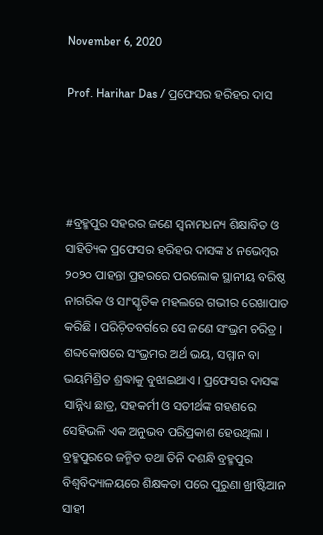November 6, 2020

Prof. Harihar Das / ପ୍ରଫେସର ହରିହର ଦାସ




#ବ୍ରହ୍ମପୁର ସହରର ଜଣେ ସ୍ୱନାମଧନ୍ୟ ଶିକ୍ଷାବିତ ଓ ସାହିତ୍ୟିକ ପ୍ରଫେସର ହରିହର ଦାସଙ୍କ ୪ ନଭେମ୍ୱର ୨୦୨୦ ପାହନ୍ତା ପ୍ରହରରେ ପରଲୋକ ସ୍ଥାନୀୟ ବରିଷ୍ଠ ନାଗରିକ ଓ ସାଂସ୍କୃତିକ ମହଲରେ ଗଭୀର ରେଖାପାତ କରିଛି । ପରିଚ଼ିତବର୍ଗରେ ସେ ଜଣେ ସଂଭ୍ରମ ଚରିତ୍ର । ଶବ୍ଦକୋଷରେ ସଂଭ୍ରମର ଅର୍ଥ ଭୟ, ସମ୍ମାନ ବା ଭୟମିଶ୍ରିତ ଶ୍ରଦ୍ଧାକୁ ବୁଝାଇଥାଏ । ପ୍ରଫେସର ଦାସଙ୍କ ସାନ୍ନିଧ୍ୟ ଛାତ୍ର, ସହକର୍ମୀ ଓ ସତୀର୍ଥଙ୍କ ଗହଣରେ ସେହିଭଳି ଏକ ଅନୁଭବ ପରିପ୍ରକାଶ ହେଉଥିଲା । ବ୍ରହ୍ମପୁରରେ ଜନ୍ମିତ ତଥା ତିନି ଦଶନ୍ଧି ବ୍ରହ୍ମପୁର ବିଶ୍ୱବିଦ୍ୟାଳୟରେ ଶିକ୍ଷକତା ପରେ ପୁରୁଣା ଖ୍ରୀଷ୍ଟିଆନ ସାହୀ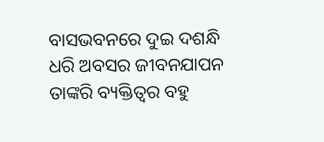ବାସଭବନରେ ଦୁଇ ଦଶନ୍ଧି ଧରି ଅବସର ଜୀବନଯାପନ ତାଙ୍କରି ବ୍ୟକ୍ତିତ୍ୱର ବହୁ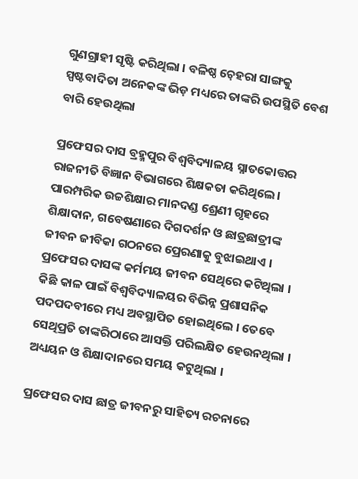ଗୁଣଗ୍ରାହୀ ସୃଷ୍ଟି କରିଥିଲା । ବଳିଷ୍ଠ ଚ଼େହରା ସାଙ୍ଗକୁ ସ୍ପଷ୍ଟବାଦିତା ଅନେକଙ୍କ ଭିଡ଼ ମଧ୍ୟରେ ତାଙ୍କରି ଉପସ୍ଥିତି ବେଶ ବାରି ହେଉଥିଲା

ପ୍ରଫେସର ଦାସ ବ୍ରହ୍ମପୁର ବିଶ୍ୱବିଦ୍ୟାଳୟ ସ୍ନାତକୋତ୍ତର ରାଜନୀତି ବିଜ୍ଞାନ ବିଭାଗରେ ଶିକ୍ଷକତା କରିଥିଲେ । ପାରମ୍ପରିକ ଉଚ୍ଚଶିକ୍ଷାର ମାନଦଣ୍ଡ ଶ୍ରେଣୀ ଗୃହରେ ଶିକ୍ଷାଦାନ, ଗବେଷଣାରେ ଦିଗଦର୍ଶନ ଓ ଛାତ୍ରଛାତ୍ରୀଙ୍କ ଜୀବନ ଜୀବିକା ଗଠନରେ ପ୍ରେରଣାକୁ ବୁଝାଇଥାଏ । ପ୍ରଫେସର ଦାସଙ୍କ କର୍ମମୟ ଜୀବନ ସେଥିରେ କଟିଥିଲା । କିଛି କାଳ ପାଇଁ ବିଶ୍ୱବିଦ୍ୟାଳୟର ବିଭିନ୍ନ ପ୍ରଶାସନିକ ପଦପଦବୀରେ ମଧ୍ୟ ଅବସ୍ଥାପିତ ହୋଇଥିଲେ । ତେବେ ସେଥିପ୍ରତି ତାଙ୍କରିଠାରେ ଆସକ୍ତି ପରିଲକ୍ଷିତ ହେଉନଥିଲା । ଅଧ୍ୟୟନ ଓ ଶିକ୍ଷାଦାନରେ ସମୟ କଟୁଥିଲା ।

ପ୍ରଫେସର ଦାସ ଛାତ୍ର ଜୀବନରୁ ସାହିତ୍ୟ ରଚନାରେ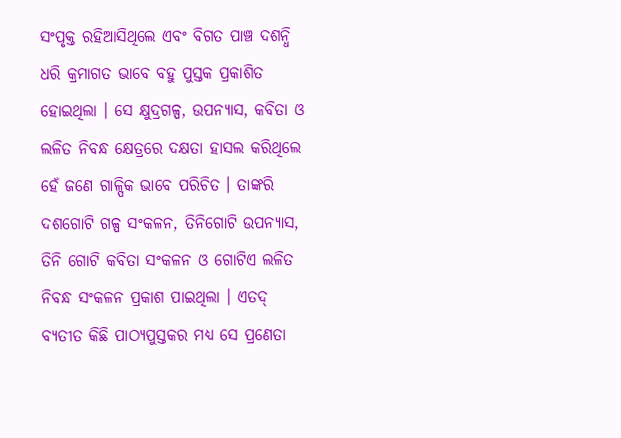ସଂପୃକ୍ତ ରହିଆସିଥିଲେ ଏବଂ ବିଗତ ପାଞ୍ଚ ଦଶନ୍ଧି ଧରି କ୍ରମାଗତ ଭାବେ ବହୁ ପୁସ୍ତକ ପ୍ରକାଶିତ ହୋଇଥିଲା । ସେ କ୍ଷୁଦ୍ରଗଳ୍ପ, ଉପନ୍ୟାସ, କବିତା ଓ ଲଳିତ ନିବନ୍ଧ କ୍ଷେତ୍ରରେ ଦକ୍ଷତା ହାସଲ କରିଥିଲେ ହେଁ ଜଣେ ଗାଳ୍ପିକ ଭାବେ ପରିଚିତ । ତାଙ୍କରି ଦଶଗୋଟି ଗଳ୍ପ ସଂକଳନ, ତିନିଗୋଟି ଉପନ୍ୟାସ, ତିନି ଗୋଟି କବିତା ସଂକଳନ ଓ ଗୋଟିଏ ଲଳିତ ନିବନ୍ଧ ସଂକଳନ ପ୍ରକାଶ ପାଇଥିଲା । ଏତଦ୍ ବ୍ୟତୀତ କିଛି ପାଠ୍ୟପୁସ୍ତକର ମଧ୍ୟ ସେ ପ୍ରଣେତା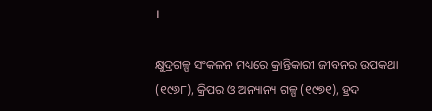।

କ୍ଷୁଦ୍ରଗଳ୍ପ ସଂକଳନ ମଧ୍ୟରେ କ୍ରାନ୍ତିକାରୀ ଜୀବନର ଉପକଥା (୧୯୬୮), କ୍ରିପର ଓ ଅନ୍ୟାନ୍ୟ ଗଳ୍ପ (୧୯୭୧), ହ୍ରଦ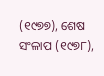(୧୯୭୭), ଶେଷ ସଂଳାପ (୧୯୭୮),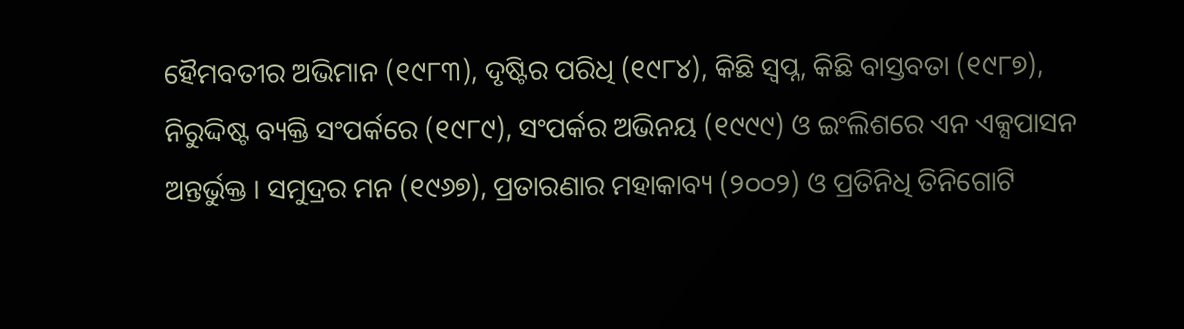ହୈମବତୀର ଅଭିମାନ (୧୯୮୩), ଦୃଷ୍ଟିର ପରିଧି (୧୯୮୪), କିଛି ସ୍ୱପ୍ନ, କିଛି ବାସ୍ତବତା (୧୯୮୭), ନିରୁଦ୍ଦିଷ୍ଟ ବ୍ୟକ୍ତି ସଂପର୍କରେ (୧୯୮୯), ସଂପର୍କର ଅଭିନୟ (୧୯୯୯) ଓ ଇଂଲିଶରେ ଏନ ଏକ୍ସପାସନ ଅନ୍ତର୍ଭୁକ୍ତ । ସମୁଦ୍ରର ମନ (୧୯୬୭), ପ୍ରତାରଣାର ମହାକାବ୍ୟ (୨୦୦୨) ଓ ପ୍ରତିନିଧି ତିନିଗୋଟି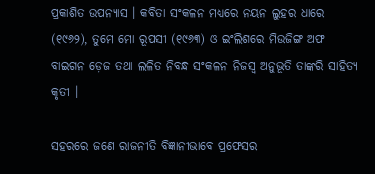ପ୍ରକାଶିତ ଉପନ୍ୟାସ । କବିତା ସଂକଳନ ମଧ୍ୟରେ ନୟନ ଲୁହର ଧାରେ (୧୯୬୨), ତୁମେ ମୋ ରୂପସୀ (୧୯୬୩) ଓ ଇଂଲିଶରେ ମିଉଜିଙ୍ଗ ଅଫ ବାଇଗନ ଡ଼େଜ ତଥା ଲଳିତ ନିବନ୍ଧ ସଂକଳନ ନିଜସ୍ୱ ଅନୁଭୂତି ତାଙ୍କରି ସାହିତ୍ୟ କୃତୀ ।

ସହରରେ ଜଣେ ରାଜନୀତି ବିଜ୍ଞାନୀଭାବେ ପ୍ରଫେସର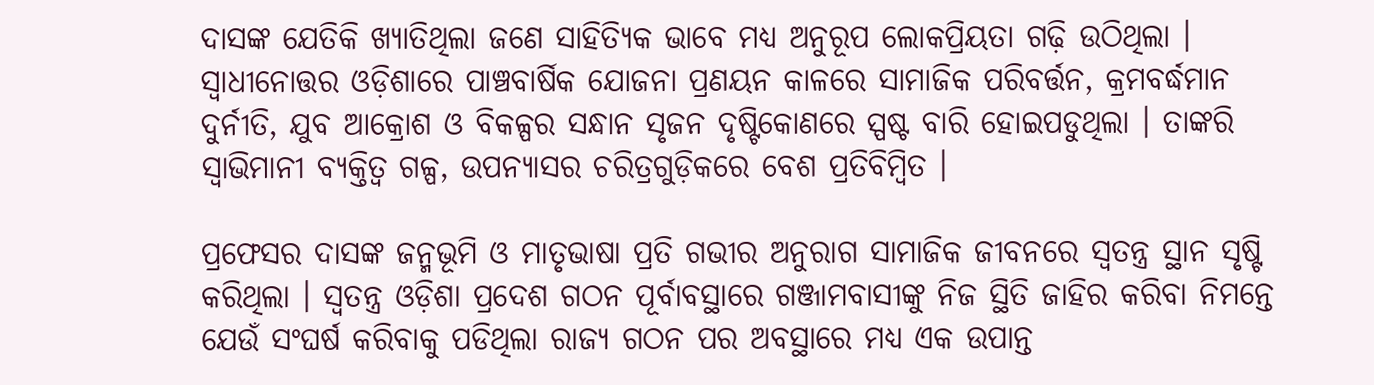ଦାସଙ୍କ ଯେତିକି ଖ୍ୟାତିଥିଲା ଜଣେ ସାହିତ୍ୟିକ ଭାବେ ମଧ୍ୟ ଅନୁରୂପ ଲୋକପ୍ରିୟତା ଗଢ଼ି ଉଠିଥିଲା । ସ୍ୱାଧୀନୋତ୍ତର ଓଡ଼ିଶାରେ ପାଞ୍ଚବାର୍ଷିକ ଯୋଜନା ପ୍ରଣୟନ କାଳରେ ସାମାଜିକ ପରିବର୍ତ୍ତନ, କ୍ରମବର୍ଦ୍ଧମାନ ଦୁର୍ନୀତି, ଯୁବ ଆକ୍ରୋଶ ଓ ବିକଳ୍ପର ସନ୍ଧାନ ସୃଜନ ଦୃଷ୍ଟିକୋଣରେ ସ୍ପଷ୍ଟ ବାରି ହୋଇପଡୁଥିଲା । ତାଙ୍କରି ସ୍ୱାଭିମାନୀ ବ୍ୟକ୍ତିତ୍ୱ ଗଳ୍ପ, ଉପନ୍ୟାସର ଚରିତ୍ରଗୁଡ଼ିକରେ ବେଶ ପ୍ରତିବିମ୍ୱିତ ।

ପ୍ରଫେସର ଦାସଙ୍କ ଜନ୍ମଭୂମି ଓ ମାତୃଭାଷା ପ୍ରତି ଗଭୀର ଅନୁରାଗ ସାମାଜିକ ଜୀବନରେ ସ୍ୱତନ୍ତ୍ର ସ୍ଥାନ ସୃଷ୍ଟି କରିଥିଲା । ସ୍ୱତନ୍ତ୍ର ଓଡ଼ିଶା ପ୍ରଦେଶ ଗଠନ ପୂର୍ବାବସ୍ଥାରେ ଗଞ୍ଜାମବାସୀଙ୍କୁ ନିଜ ସ୍ଥିତି ଜାହିର କରିବା ନିମନ୍ତେ ଯେଉଁ ସଂଘର୍ଷ କରିବାକୁ ପଡିଥିଲା ରାଜ୍ୟ ଗଠନ ପର ଅବସ୍ଥାରେ ମଧ୍ୟ ଏକ ଉପାନ୍ତ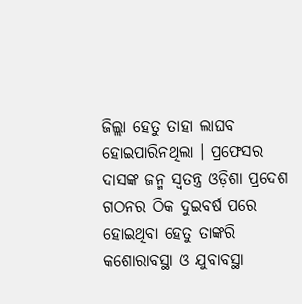ଜିଲ୍ଲା ହେତୁ ତାହା ଲାଘବ ହୋଇପାରିନଥିଲା । ପ୍ରଫେସର ଦାସଙ୍କ ଜନ୍ମ ସ୍ୱତନ୍ତ୍ର ଓଡ଼ିଶା ପ୍ରଦେଶ ଗଠନର ଠିକ ଦୁଇବର୍ଷ ପରେ ହୋଇଥିବା ହେତୁ ତାଙ୍କରି କଶୋରାବସ୍ଥା ଓ ଯୁବାବସ୍ଥା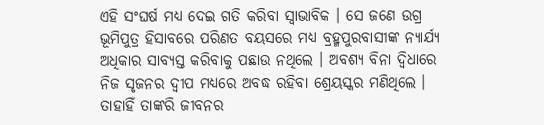ଏହି ସଂଘର୍ଷ ମଧ୍ୟ ଦେଇ ଗତି କରିବା ସ୍ୱାଭାବିକ । ସେ ଜଣେ ଉଗ୍ର ଭୂମିପୁତ୍ର ହିସାବରେ ପରିଣତ ବୟସରେ ମଧ୍ୟ ବ୍ରହ୍ମପୁରବାସୀଙ୍କ ନ୍ୟାର୍ଯ୍ୟ ଅଧିକାର ସାବ୍ୟସ୍ତ କରିବାକୁ ପଛାଉ ନଥିଲେ । ଅବଶ୍ୟ ବିନା ଦ୍ୱିଧାରେ ନିଜ ସୃଜନର ଦ୍ୱୀପ ମଧ୍ୟରେ ଅବଦ୍ଧ ରହିବା ଶ୍ରେୟସ୍କର ମଣିଥିଲେ । ତାହାହିଁ ତାଙ୍କରି ଜୀବନର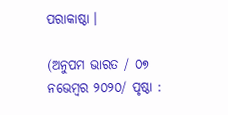ପରାକାଷ୍ଠା ।

(ଅନୁପମ ଭାରତ / ୦୭ ନଭେମ୍ୱର ୨୦୨୦/ ପୃଷ୍ଠା :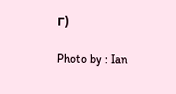୮)

Photo by : Ian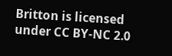Britton is licensed under CC BY-NC 2.0